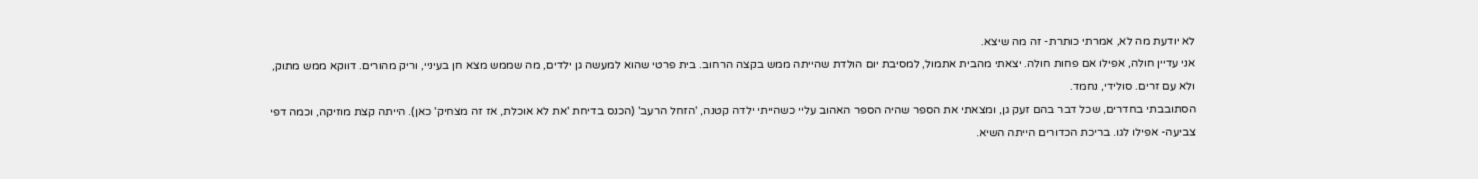לא יודעת מה לא, אמרתי כותרת- זה מה שיצא.
אני עדיין חולה, אפילו אם פחות חולה. יצאתי מהבית אתמול, למסיבת יום הולדת שהייתה ממש בקצה הרחוב. בית פרטי שהוא למעשה גן ילדים, מה שממש מצא חן בעיניי, וריק מהורים. דווקא ממש מתוק, ולא עם זרים. סולידי, נחמד.
הסתובבתי בחדרים, שכל דבר בהם זעק גן, ומצאתי את הספר שהיה הספר האהוב עליי כשהייתי ילדה קטנה, 'הזחל הרעב' (הכנס בדיחת 'את לא אוכלת, אז זה מצחיק' כאן). הייתה קצת מוזיקה, וכמה דפי צביעה- אפילו לגו. בריכת הכדורים הייתה השיא.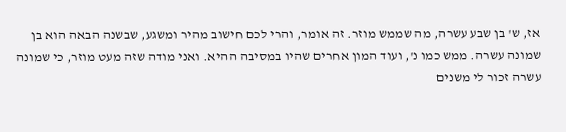אז, ש' בן שבע עשרה, מה שממש מוזר. זה אומר, והרי לכם חישוב מהיר ומשגע, שבשנה הבאה הוא בן שמונה עשרה. ממש כמו נ', ועוד המון אחרים שהיו במסיבה ההיא. ואני מודה שזה מעט מוזר, כי שמונה עשרה זכור לי משנים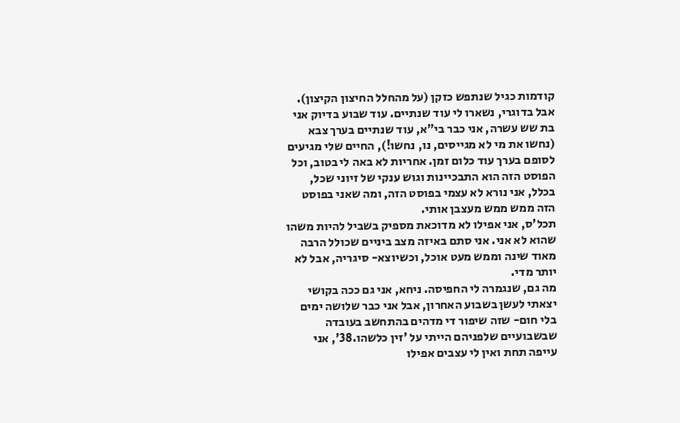קודמות כגיל שנתפש כזקן (על מהחלל החיצון הקיצון).
אבל בדוגרי, נשארו לי עוד שנתיים. עוד שבוע בדיוק אני בת שש עשרה, אני כבר בי"א, עוד שנתיים בערך צבא (נחשו את מי לא מגייסים, נו, נחשו!), החיים שלי מגיעים לסופם בערך עוד כלום זמן. אחריות לא באה לי בטוב, וכל הפוסט הזה הוא התבכיינות וגוש ענקי של זיוני שכל, בכלל, אני נורא לא עצמי בפוסט הזה, ומה שאני בפוסט הזה ממש ממש מעצבן אותי.
תכל'ס, אני אפילו לא מדוכאת מספיק בשביל להיות משהו שהוא לא אני. אני סתם באיזה מצב ביניים שכולל הרבה מאוד שינה וממש מעט אוכל, וכשיוצא- סיגריה, אבל לא יותר מדי.
מה גם, שנגמרה לי החפיסה. ניחא, אני גם ככה בקושי יצאתי לעשן בשבוע האחרון, אבל אני כבר שלושה ימים בלי חום- שזה שיפור די מדהים בהתחשב בעובדה שבשבועיים שלפניהם הייתי על 'זין כלשהו.38', אני עייפה תחת ואין לי עצבים אפילו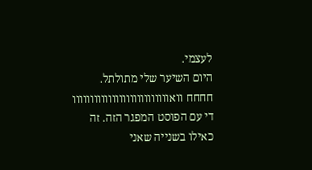לעצמי.
היום השיער שלי מתולתל.
חחחח וואווווווווווווווווווווווווווו די עם הפוסט המפגר הזה. זה כאילו בשנייה שאני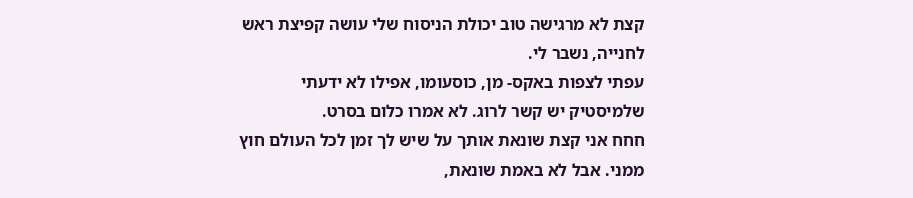קצת לא מרגישה טוב יכולת הניסוח שלי עושה קפיצת ראש לחנייה, נשבר לי.
עפתי לצפות באקס- מן, כוסעומו, אפילו לא ידעתי שלמיסטיק יש קשר לרוג. לא אמרו כלום בסרט.
חחח אני קצת שונאת אותך על שיש לך זמן לכל העולם חוץ ממני. אבל לא באמת שונאת,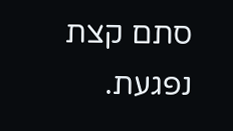סתם קצת נפגעת.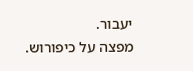יעבור.
מפצה על כיפורוש.